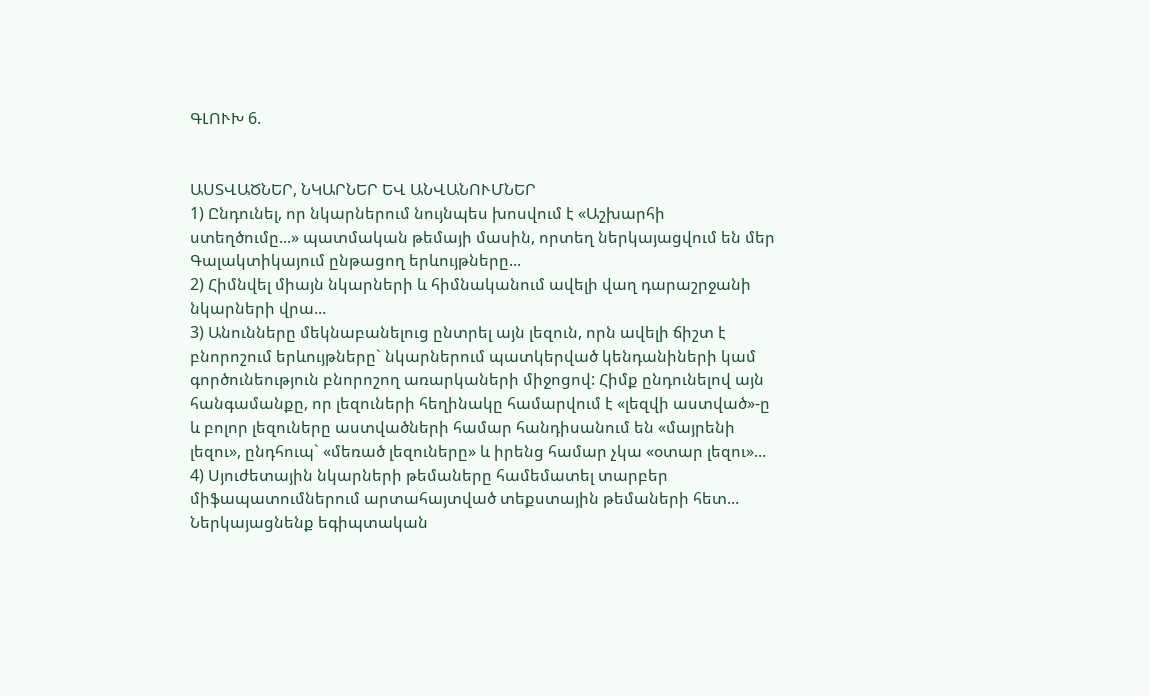ԳԼՈՒԽ 6.


ԱՍՏՎԱԾՆԵՐ, ՆԿԱՐՆԵՐ ԵՎ ԱՆՎԱՆՈՒՄՆԵՐ
1) Ընդունել, որ նկարներում նույնպես խոսվում է «Աշխարհի ստեղծումը...» պատմական թեմայի մասին, որտեղ ներկայացվում են մեր Գալակտիկայում ընթացող երևույթները...
2) Հիմնվել միայն նկարների և հիմնականում ավելի վաղ դարաշրջանի նկարների վրա...
3) Անունները մեկնաբանելուց ընտրել այն լեզուն, որն ավելի ճիշտ է բնորոշում երևույթները` նկարներում պատկերված կենդանիների կամ գործունեություն բնորոշող առարկաների միջոցով: Հիմք ընդունելով այն հանգամանքը, որ լեզուների հեղինակը համարվում է «լեզվի աստված»-ը և բոլոր լեզուները աստվածների համար հանդիսանում են «մայրենի լեզու», ընդհուպ` «մեռած լեզուները» և իրենց համար չկա «օտար լեզու»...
4) Սյուժետային նկարների թեմաները համեմատել տարբեր միֆապատումներում արտահայտված տեքստային թեմաների հետ...
Ներկայացնենք եգիպտական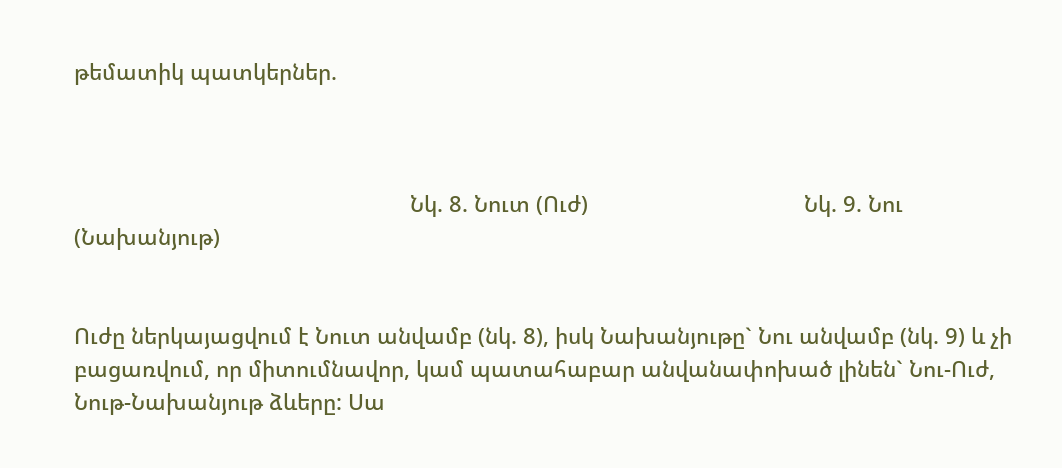թեմատիկ պատկերներ.



                                                        Նկ. 8. Նուտ (Ուժ)                                    Նկ. 9. Նու (Նախանյութ)


Ուժը ներկայացվում է Նուտ անվամբ (նկ. 8), իսկ Նախանյութը` Նու անվամբ (նկ. 9) և չի բացառվում, որ միտումնավոր, կամ պատահաբար անվանափոխած լինեն` Նու-Ուժ, Նութ-Նախանյութ ձևերը: Սա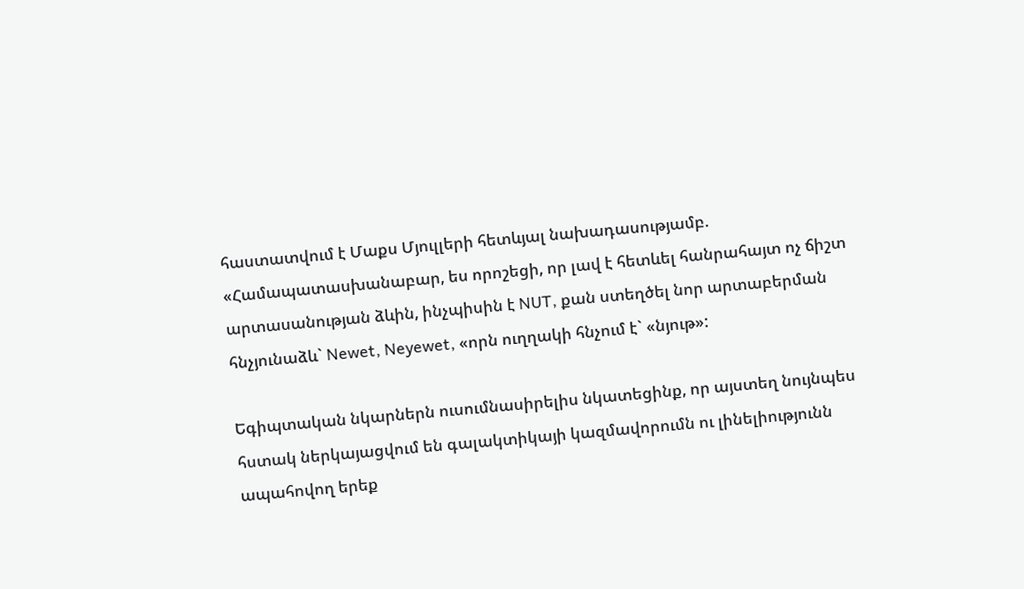հաստատվում է Մաքս Մյուլլերի հետևյալ նախադասությամբ. «Համապատասխանաբար, ես որոշեցի, որ լավ է հետևել հանրահայտ ոչ ճիշտ արտասանության ձևին, ինչպիսին է NUT, քան ստեղծել նոր արտաբերման հնչյունաձև` Newet, Neyewet, «որն ուղղակի հնչում է` «նյութ»:

Եգիպտական նկարներն ուսումնասիրելիս նկատեցինք, որ այստեղ նույնպես հստակ ներկայացվում են գալակտիկայի կազմավորումն ու լինելիությունն ապահովող երեք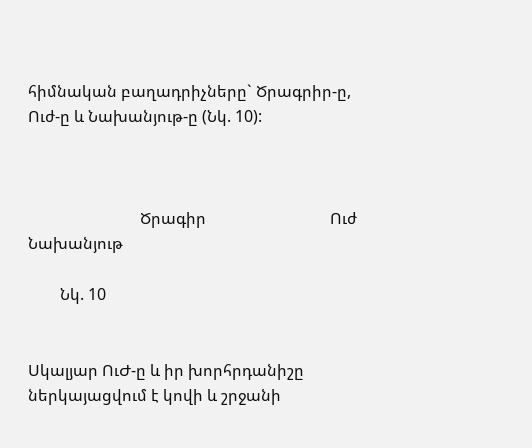հիմնական բաղադրիչները` Ծրագրիր-ը, Ուժ-ը և Նախանյութ-ը (Նկ. 10):



                            Ծրագիր                               Ուժ                         Նախանյութ

        Նկ. 10


Սկալյար ՈւԺ-ը և իր խորհրդանիշը ներկայացվում է կովի և շրջանի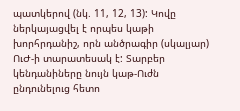պատկերով (նկ. 11, 12, 13): Կովը ներկայացվել է որպես կաթի խորհրդանիշ, որն անծրագիր (սկալյար) ՈւԺ-ի տարատեսակ է: Տարբեր կենդանիները նույն կաթ-Ուժն ընդունելուց հետո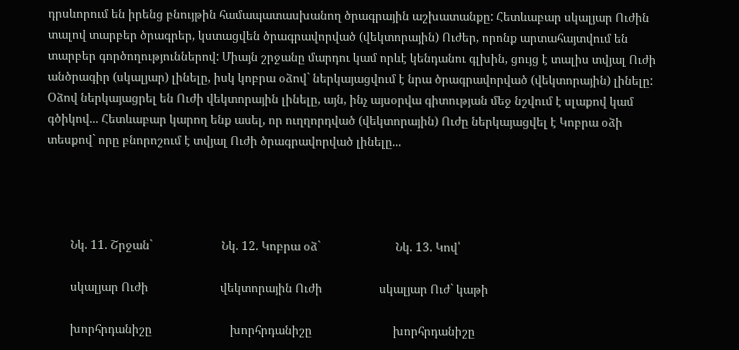դրսևորում են իրենց բնույթին համապատասխանող ծրագրային աշխատանքը: Հետևաբար սկալյար Ուժին տալով տարբեր ծրագրեր, կստացվեն ծրագրավորված (վեկտորային) Ուժեր, որոնք արտահայտվում են տարբեր գործողություններով: Միայն շրջանը մարդու կամ որևէ կենդանու գլխին, ցույց է տալիս տվյալ Ուժի անծրագիր (սկալյար) լինելը, իսկ կոբրա օձով` ներկայացվում է նրա ծրագրավորված (վեկտորային) լինելը: Օձով ներկայացրել են Ուժի վեկտորային լինելը, այն, ինչ այսօրվա գիտության մեջ նշվում է սլաքով կամ գծիկով... Հետևաբար կարող ենք ասել, որ ուղղորդված (վեկտորային) Ուժը ներկայացվել է Կոբրա օձի տեսքով` որը բնորոշում է տվյալ Ուժի ծրագրավորված լինելը...




        Նկ. 11. Շրջան`                       Նկ. 12. Կոբրա օձ`                         Նկ. 13. Կով՝

        սկալյար Ուժի                        վեկտորային Ուժի                   սկալյար Ուժ` կաթի

        խորհրդանիշը                          խորհրդանիշը                           խորհրդանիշը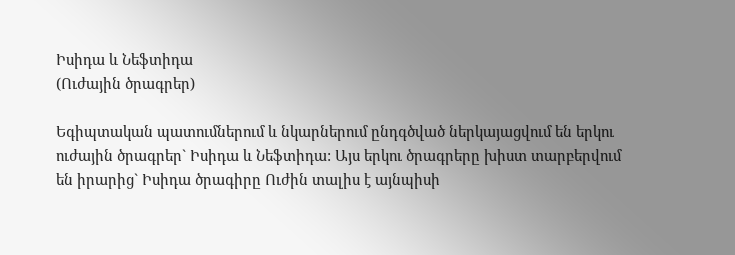Իսիդա և Նեֆտիդա
(Ուժային ծրագրեր)

Եգիպտական պատումներում և նկարներում ընդգծված ներկայացվում են երկու ուժային ծրագրեր` Իսիդա և Նեֆտիդա: Այս երկու ծրագրերը խիստ տարբերվում են իրարից` Իսիդա ծրագիրը Ուժին տալիս է այնպիսի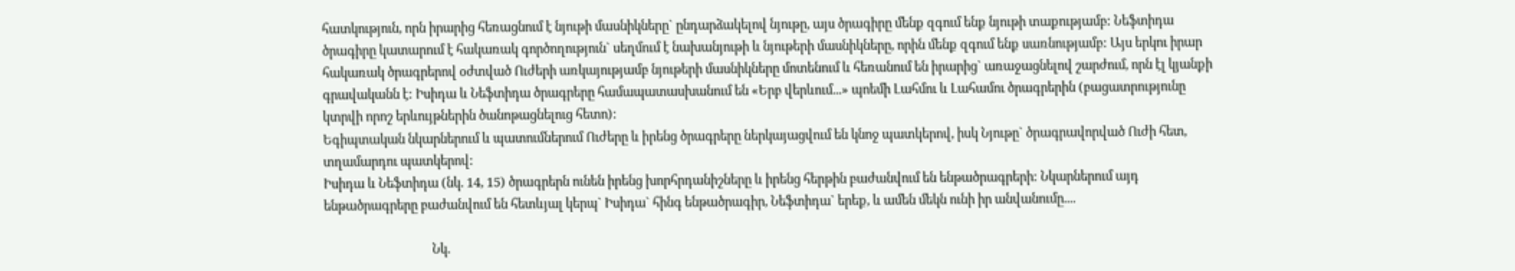հատկություն, որն իրարից հեռացնում է նյութի մասնիկները` ընդարձակելով նյութը, այս ծրագիրը մենք զգում ենք նյութի տաքությամբ: Նեֆտիդա ծրագիրը կատարում է հակառակ գործողություն` սեղմում է նախանյութի և նյութերի մասնիկները, որին մենք զգում ենք սառնությամբ: Այս երկու իրար հակառակ ծրագրերով օժտված Ուժերի առկայությամբ նյութերի մասնիկները մոտենում և հեռանում են իրարից` առաջացնելով շարժում, որն էլ կյանքի գրավականն է: Իսիդա և Նեֆտիդա ծրագրերը համապատասխանում են «Երբ վերևում...» պոեմի Լահմու և Լահամու ծրագրերին (բացատրությունը կտրվի որոշ երևույթներին ծանոթացնելուց հետո):
Եգիպտական նկարներում և պատումներում Ուժերը և իրենց ծրագրերը ներկայացվում են կնոջ պատկերով, իսկ Նյութը` ծրագրավորված Ուժի հետ, տղամարդու պատկերով:
Իսիդա և Նեֆտիդա (նկ. 14, 15) ծրագրերն ունեն իրենց խորհրդանիշները և իրենց հերթին բաժանվում են ենթածրագրերի: Նկարներում այդ ենթածրագրերը բաժանվում են հետևյալ կերպ` Իսիդա` հինգ ենթածրագիր, Նեֆտիդա` երեք, և ամեն մեկն ունի իր անվանումը....

                                    Նկ.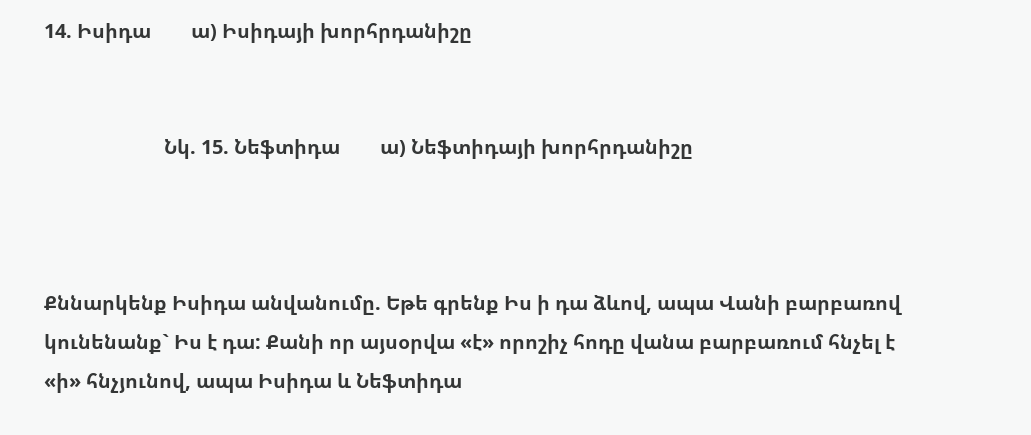14. Իսիդա        ա) Իսիդայի խորհրդանիշը


                        Նկ. 15. Նեֆտիդա        ա) Նեֆտիդայի խորհրդանիշը



Քննարկենք Իսիդա անվանումը. Եթե գրենք Իս ի դա ձևով, ապա Վանի բարբառով կունենանք` Իս է դա: Քանի որ այսօրվա «է» որոշիչ հոդը վանա բարբառում հնչել է «ի» հնչյունով, ապա Իսիդա և Նեֆտիդա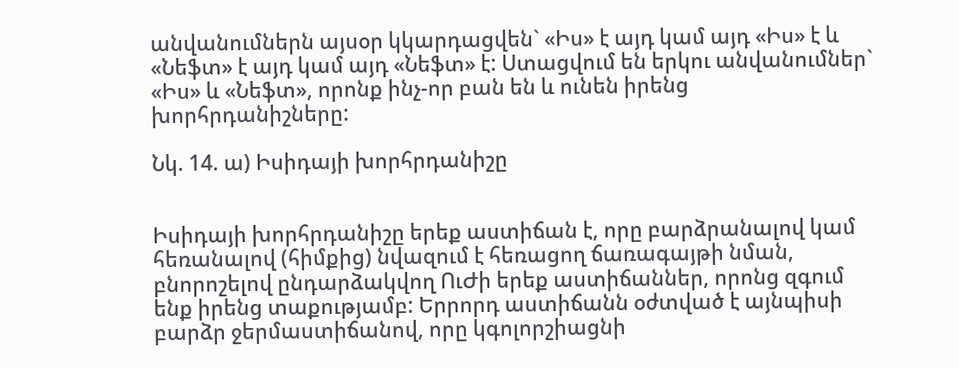անվանումներն այսօր կկարդացվեն` «Իս» է այդ կամ այդ «Իս» է և «Նեֆտ» է այդ կամ այդ «Նեֆտ» է: Ստացվում են երկու անվանումներ` «Իս» և «Նեֆտ», որոնք ինչ-որ բան են և ունեն իրենց խորհրդանիշները:

Նկ. 14. ա) Իսիդայի խորհրդանիշը


Իսիդայի խորհրդանիշը երեք աստիճան է, որը բարձրանալով կամ հեռանալով (հիմքից) նվազում է հեռացող ճառագայթի նման, բնորոշելով ընդարձակվող ՈւԺի երեք աստիճաններ, որոնց զգում ենք իրենց տաքությամբ: Երրորդ աստիճանն օժտված է այնպիսի բարձր ջերմաստիճանով, որը կգոլորշիացնի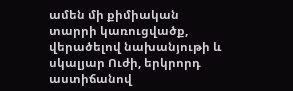ամեն մի քիմիական տարրի կառուցվածք, վերածելով նախանյութի և սկալյար Ուժի, երկրորդ աստիճանով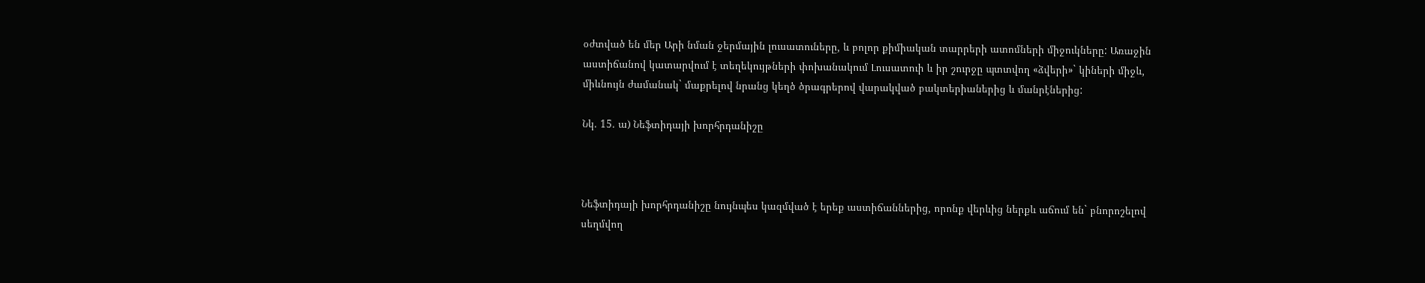օժտված են մեր Արի նման ջերմային լուսատուները, և բոլոր քիմիական տարրերի ատոմների միջուկները: Առաջին աստիճանով կատարվում է տեղեկույթների փոխանակում Լուսատուի և իր շուրջը պտտվող «ձվերի»` կիների միջև, միևնույն ժամանակ` մաքրելով նրանց կեղծ ծրագրերով վարակված բակտերիաներից և մանրէներից:

Նկ. 15. ա) Նեֆտիդայի խորհրդանիշը



Նեֆտիդայի խորհրդանիշը նույնպես կազմված է երեք աստիճաններից, որոնք վերևից ներքև աճում են` բնորոշելով սեղմվող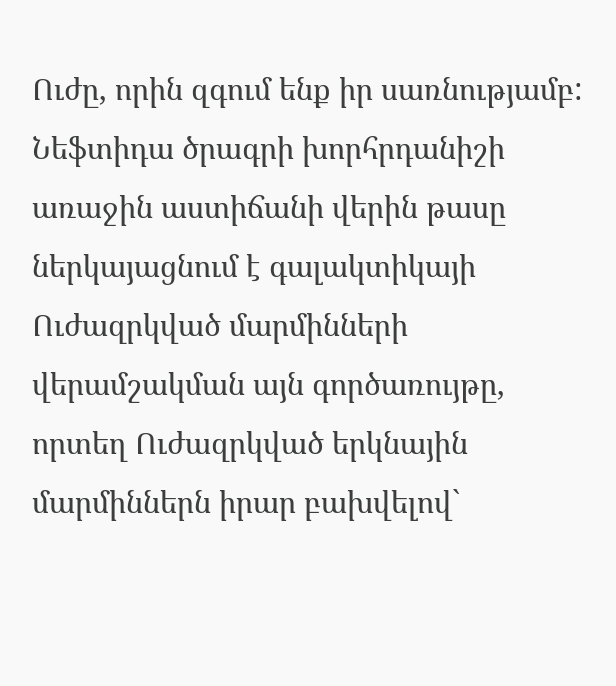Ուժը, որին զգում ենք իր սառնությամբ: Նեֆտիդա ծրագրի խորհրդանիշի առաջին աստիճանի վերին թասը ներկայացնում է գալակտիկայի Ուժազրկված մարմինների վերամշակման այն գործառույթը, որտեղ Ուժազրկված երկնային մարմիններն իրար բախվելով`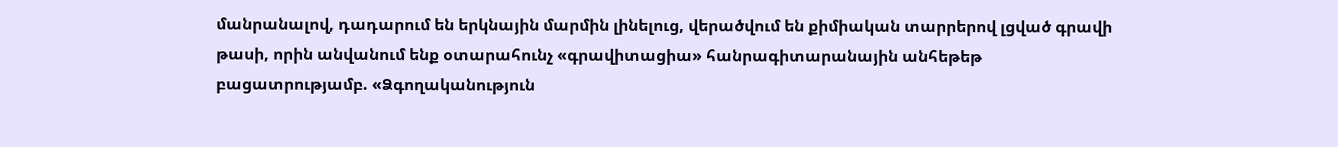մանրանալով, դադարում են երկնային մարմին լինելուց, վերածվում են քիմիական տարրերով լցված գրավի թասի, որին անվանում ենք օտարահունչ «գրավիտացիա» հանրագիտարանային անհեթեթ բացատրությամբ. «Ձգողականություն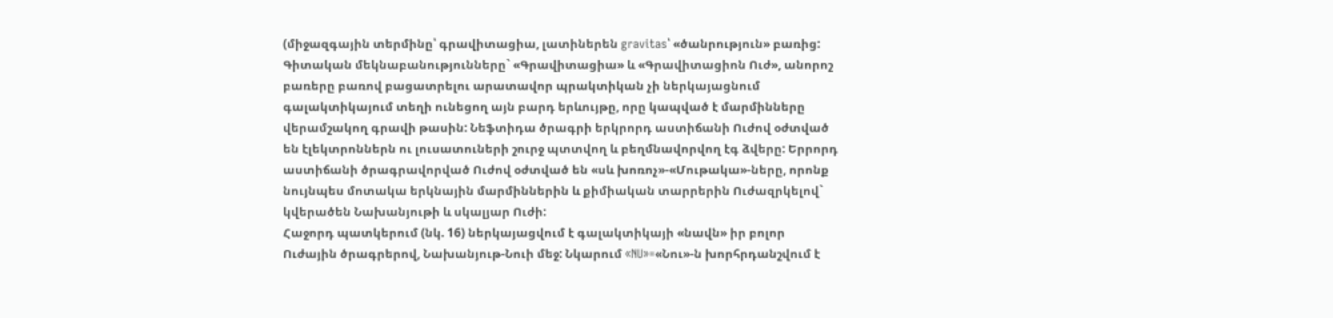(միջազգային տերմինը՝ գրավիտացիա, լատիներեն gravitas՝ «ծանրություն» բառից: Գիտական մեկնաբանությունները` «Գրավիտացիա» և «Գրավիտացիոն Ուժ», անորոշ բառերը բառով բացատրելու արատավոր պրակտիկան չի ներկայացնում գալակտիկայում տեղի ունեցող այն բարդ երևույթը, որը կապված է մարմինները վերամշակող գրավի թասին: Նեֆտիդա ծրագրի երկրորդ աստիճանի Ուժով օժտված են էլեկտրոններն ու լուսատուների շուրջ պտտվող և բեղմնավորվող էգ ձվերը: Երրորդ աստիճանի ծրագրավորված Ուժով օժտված են «սև խոռոչ»-«Մութակա»-ները, որոնք նույնպես մոտակա երկնային մարմիններին և քիմիական տարրերին Ուժազրկելով` կվերածեն Նախանյութի և սկալյար Ուժի:
Հաջորդ պատկերում (նկ. 16) ներկայացվում է գալակտիկայի «նավն» իր բոլոր Ուժային ծրագրերով, Նախանյութ-Նուի մեջ: Նկարում «NU»=«Նու»-ն խորհրդանշվում է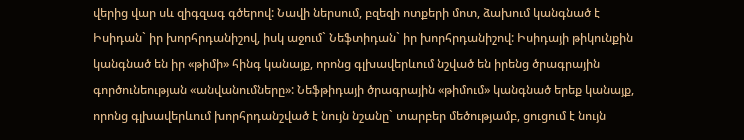վերից վար սև զիգզագ գծերով: Նավի ներսում, բզեզի ոտքերի մոտ, ձախում կանգնած է Իսիդան` իր խորհրդանիշով, իսկ աջում` Նեֆտիդան` իր խորհրդանիշով: Իսիդայի թիկունքին կանգնած են իր «թիմի» հինգ կանայք, որոնց գլխավերևում նշված են իրենց ծրագրային գործունեության «անվանումները»: Նեֆթիդայի ծրագրային «թիմում» կանգնած երեք կանայք, որոնց գլխավերևում խորհրդանշված է նույն նշանը` տարբեր մեծությամբ, ցուցում է նույն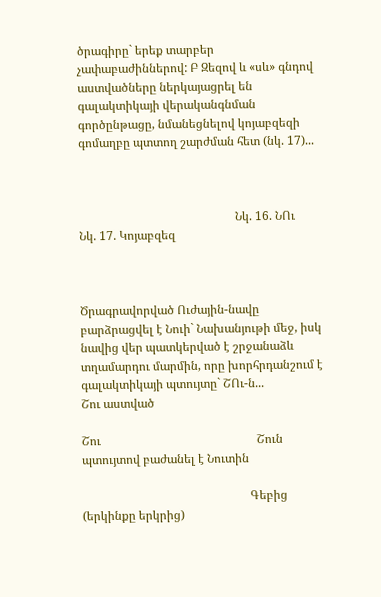ծրագիրը` երեք տարբեր չափաբաժիններով: Բ Զեզով և «սև» գնդով աստվածները ներկայացրել են գալակտիկայի վերականգնման գործընթացը, նմանեցնելով կոյաբզեզի գոմաղբը պտտող շարժման հետ (նկ. 17)...



                                                    Նկ. 16. ՆՈւ                             Նկ. 17. Կոյաբզեզ



Ծրագրավորված Ուժային-նավը բարձրացվել է Նուի` Նախանյութի մեջ, իսկ նավից վեր պատկերված է շրջանաձև տղամարդու մարմին, որը խորհրդանշում է գալակտիկայի պտույտը` ՇՈւ-ն...
Շու աստված

Շու                                                    Շուն պտույտով բաժանել է Նուտին

                                                        Գեբից (երկինքը երկրից)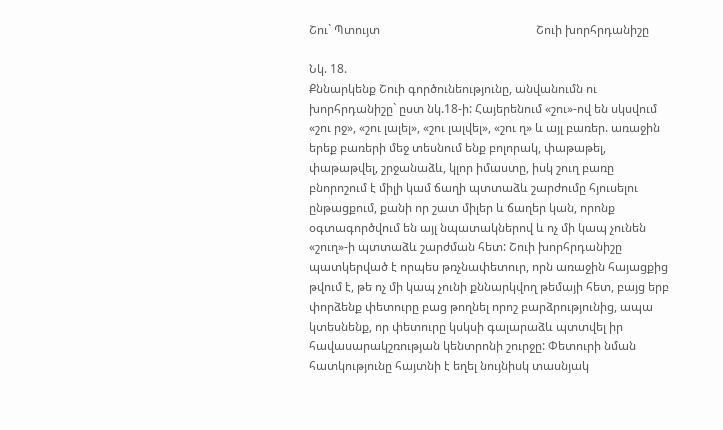Շու` Պտույտ                                                    Շուի խորհրդանիշը

Նկ. 18.
Քննարկենք Շուի գործունեությունը, անվանումն ու խորհրդանիշը` ըստ նկ.18-ի: Հայերենում «շու»-ով են սկսվում «շու րջ», «շու լալել», «շու լալվել», «շու ղ» և այլ բառեր. առաջին երեք բառերի մեջ տեսնում ենք բոլորակ, փաթաթել, փաթաթվել, շրջանաձև, կլոր իմաստը, իսկ շուղ բառը բնորոշում է միլի կամ ճաղի պտտաձև շարժումը հյուսելու ընթացքում, քանի որ շատ միլեր և ճաղեր կան, որոնք օգտագործվում են այլ նպատակներով և ոչ մի կապ չունեն «շուղ»-ի պտտաձև շարժման հետ: Շուի խորհրդանիշը պատկերված է որպես թռչնափետուր, որն առաջին հայացքից թվում է, թե ոչ մի կապ չունի քննարկվող թեմայի հետ, բայց երբ փորձենք փետուրը բաց թողնել որոշ բարձրությունից, ապա կտեսնենք, որ փետուրը կսկսի գալարաձև պտտվել իր հավասարակշռության կենտրոնի շուրջը: Փետուրի նման հատկությունը հայտնի է եղել նույնիսկ տասնյակ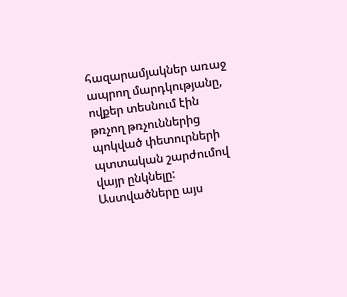հազարամյակներ առաջ ապրող մարդկությանը, ովքեր տեսնում էին թռչող թռչուններից պոկված փետուրների պտտական շարժումով վայր ընկնելը: Աստվածները այս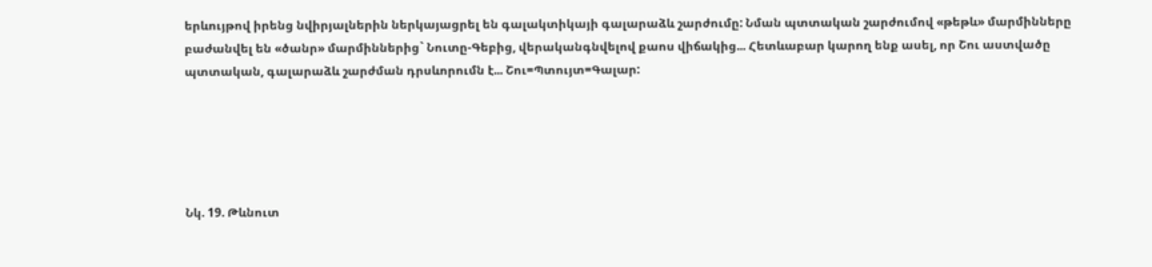երևույթով իրենց նվիրյալներին ներկայացրել են գալակտիկայի գալարաձև շարժումը: Նման պտտական շարժումով «թեթև» մարմինները բաժանվել են «ծանր» մարմիններից` Նուտը-Գեբից, վերականգնվելով քաոս վիճակից... Հետևաբար կարող ենք ասել, որ Շու աստվածը պտտական, գալարաձև շարժման դրսևորումն է... Շու=Պտույտ=Գալար:





Նկ. 19. Թևնուտ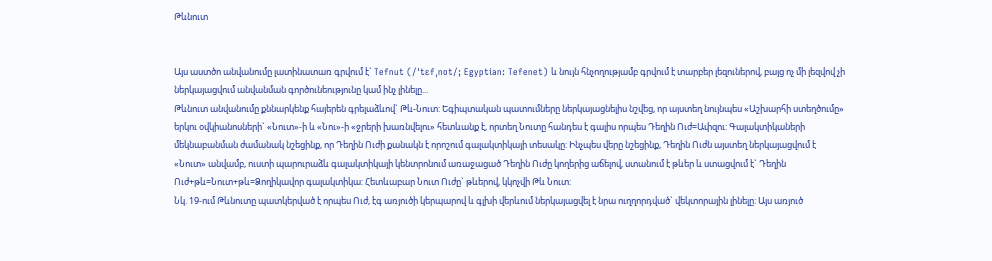Թևնուտ


Այս աստծո անվանումը լատինատառ գրվում է` Tefnut (/ˈtɛfˌnʊt/; Egyptian: Tefenet) և նույն հնչողությամբ գրվում է տարբեր լեզուներով, բայց ոչ մի լեզվով չի ներկայացվում անվանման գործունեությունը կամ ինչ լինելը...
Թևնուտ անվանումը քննարկենք հայերեն գրելաձևով` Թև-Նուտ: Եգիպտական պատումները ներկայացնելիս նշվեց, որ այստեղ նույնպես «Աշխարհի ստեղծումը» երկու օվկիանոսների` «Նուտ»-ի և «Նու»-ի «ջրերի խառնվելու» հետևանք է, որտեղ Նուտը հանդես է գալիս որպես Դեղին Ուժ=Ափզու: Գալակտիկաների մեկնաբանման ժամանակ նշեցինք, որ Դեղին Ուժի քանակն է որոշում գալակտիկայի տեսակը: Ինչպես վերը նշեցինք, Դեղին Ուժն այստեղ ներկայացվում է «Նուտ» անվամբ, ուստի պարուրաձև գալակտիկայի կենտրոնում առաջացած Դեղին Ուժը կողերից աճելով, ստանում է թևեր և ստացվում է` Դեղին Ուժ+թև=Նուտ+թև=Ձողիկավոր գալակտիկա: Հետևաբար Նուտ Ուժը` թևերով, կկոչվի Թև Նուտ:
Նկ. 19-ում Թևնուտը պատկերված է որպես Ուժ, էգ առյուծի կերպարով և գլխի վերևում ներկայացվել է նրա ուղղորդված` վեկտորային լինելը: Այս առյուծ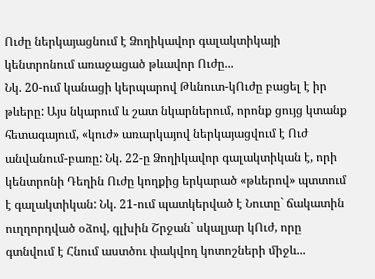Ուժը ներկայացնում է Ձողիկավոր գալակտիկայի կենտրոնում առաջացած թևավոր Ուժը...
Նկ. 20-ում կանացի կերպարով Թևնուտ-կՈւժը բացել է իր թևերը: Այս նկարում և շատ նկարներում, որոնք ցույց կտանք հետագայում, «կուժ» առարկայով ներկայացվում է Ուժ անվանում-բառը: Նկ. 22-ը Ձողիկավոր գալակտիկան է, որի կենտրոնի Դեղին Ուժը կողքից երկարած «թևերով» պտտում է գալակտիկան: Նկ. 21-ում պատկերված է Նուտը` ճակատին ուղղորդված օձով, գլխին Շրջան` սկալյար կՈւժ, որը գտնվում է Հնում աստծու փակվող կոտոշների միջև...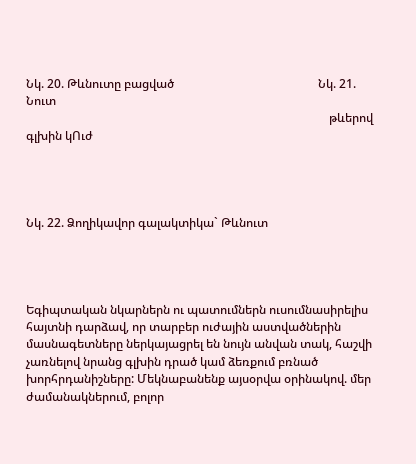Նկ. 20. Թևնուտը բացված                                                Նկ. 21. Նուտ
                                                                                                     թևերով գլխին կՈւժ




Նկ. 22. Ձողիկավոր գալակտիկա` Թևնուտ




Եգիպտական նկարներն ու պատումներն ուսումնասիրելիս հայտնի դարձավ, որ տարբեր ուժային աստվածներին մասնագետները ներկայացրել են նույն անվան տակ, հաշվի չառնելով նրանց գլխին դրած կամ ձեռքում բռնած խորհրդանիշները: Մեկնաբանենք այսօրվա օրինակով. մեր ժամանակներում, բոլոր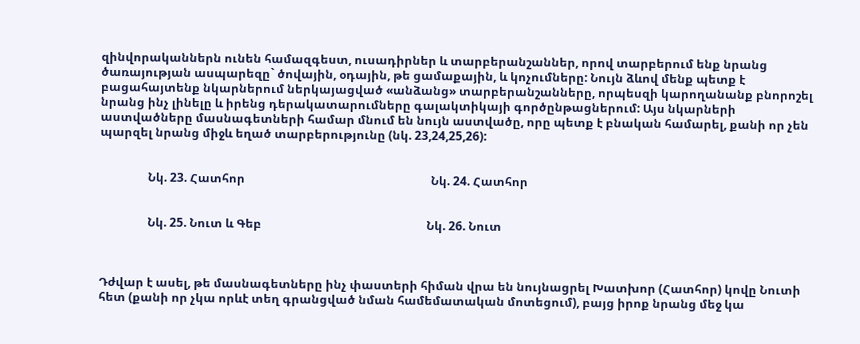զինվորականներն ունեն համազգեստ, ուսադիրներ և տարբերանշաններ, որով տարբերում ենք նրանց ծառայության ասպարեզը` ծովային, օդային, թե ցամաքային, և կոչումները: Նույն ձևով մենք պետք է բացահայտենք նկարներում ներկայացված «անձանց» տարբերանշանները, որպեսզի կարողանանք բնորոշել նրանց ինչ լինելը և իրենց դերակատարումները գալակտիկայի գործընթացներում: Այս նկարների աստվածները մասնագետների համար մնում են նույն աստվածը, որը պետք է բնական համարել, քանի որ չեն պարզել նրանց միջև եղած տարբերությունը (նկ. 23,24,25,26):


                Նկ. 23. Հատհոր                                                              Նկ. 24. Հատհոր


                Նկ. 25. Նուտ և Գեբ                                                       Նկ. 26. Նուտ



Դժվար է ասել, թե մասնագետները ինչ փաստերի հիման վրա են նույնացրել Խատխոր (Հատհոր) կովը Նուտի հետ (քանի որ չկա որևէ տեղ գրանցված նման համեմատական մոտեցում), բայց իրոք նրանց մեջ կա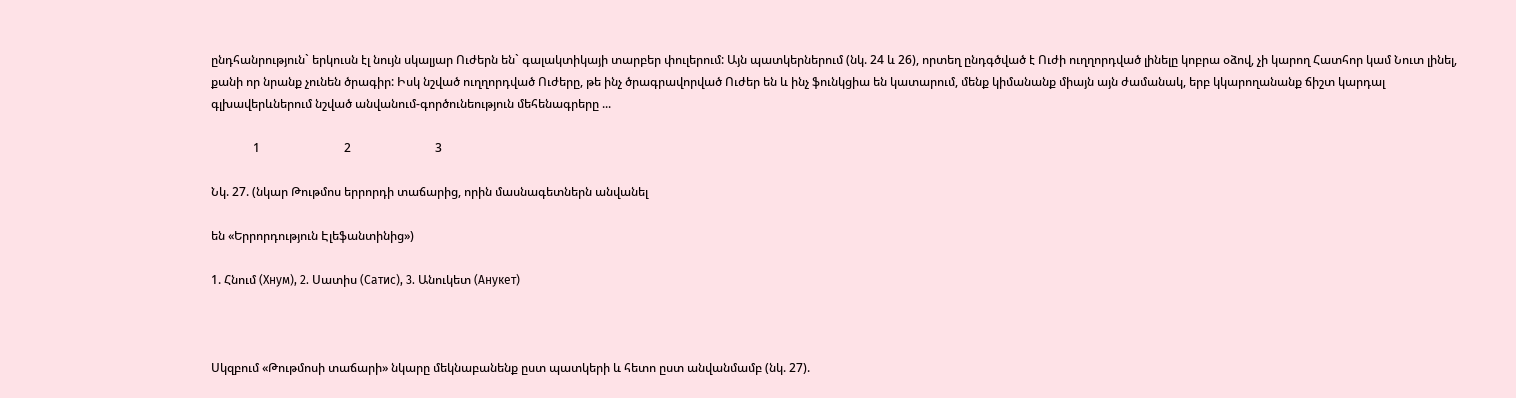ընդհանրություն` երկուսն էլ նույն սկալյար Ուժերն են` գալակտիկայի տարբեր փուլերում: Այն պատկերներում (նկ. 24 և 26), որտեղ ընդգծված է Ուժի ուղղորդված լինելը կոբրա օձով, չի կարող Հատհոր կամ Նուտ լինել, քանի որ նրանք չունեն ծրագիր: Իսկ նշված ուղղորդված Ուժերը, թե ինչ ծրագրավորված Ուժեր են և ինչ ֆունկցիա են կատարում, մենք կիմանանք միայն այն ժամանակ, երբ կկարողանանք ճիշտ կարդալ գլխավերևներում նշված անվանում-գործունեություն մեհենագրերը ...

              1                            2                            3

Նկ. 27. (նկար Թութմոս երրորդի տաճարից, որին մասնագետներն անվանել

են «Երրորդություն Էլեֆանտինից»)

1. Հնում (Хнум), 2. Սատիս (Сатис), 3. Անուկետ (Анукет)



Սկզբում «Թութմոսի տաճարի» նկարը մեկնաբանենք ըստ պատկերի և հետո ըստ անվանմամբ (նկ. 27).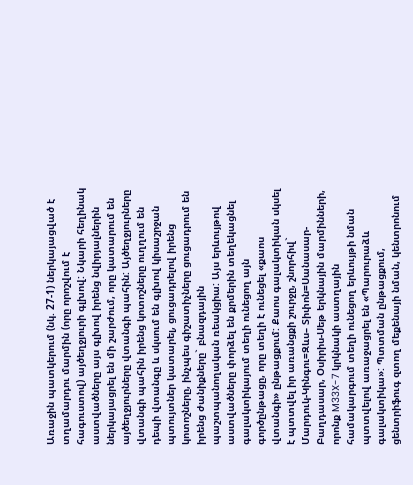Առաջին պատկերում (նկ. 27-1) ներկայացված է տղամարդու մարմին (որը որոշվում է հագուստով) այծեղջյուրի գլխով: Նկարի հեղինակ աստվածները այս գլխով իրենց նվիրյալներին ներկայացրել են մի շարժում, որը կատարում են այծեղջյուրները վտանգի պահին: Այծեղջյուրները վտանգի պահին իրենց կոտոշները ուղղում են դեպի վտանգը և սկսում են գլխով կիսաշրջան պտույտներ կատարել, ցուցադրելով իրենց կոտոշները, ինչպես գիշատիչները ցուցադրում են իրենց ժանիքները` բնազդային պաշտպանողական ռեակցիա: Այս երևույթով աստվածները փորձել են քրմերին տեղեկացնել գալակտիկայում տեղի ունեցող այն գործընթացը, որը տեղի է ունեցել «քաոս վտանգի» ընթացքում: Քաոս գալակտիկան սկսել է պտտվել իր առանցքի շուրջը, շնորհիվ` Մարդուկ-Կինգու=Զևս– Տիփոն=Սանասար-Բաղդասար, Օսիրիս-Սեթ երկնային մարմինների, որոնք M33X-7 կրկնակի աստղային համակարգում տեղի ունեցող երևույթի նման պտտվելով առաջացրել են «Պարուրաձև գալակտիկա»: Պտտման ընթացքում, ցենտրիֆուգ զտող մեքենայի նման, կենտրոնում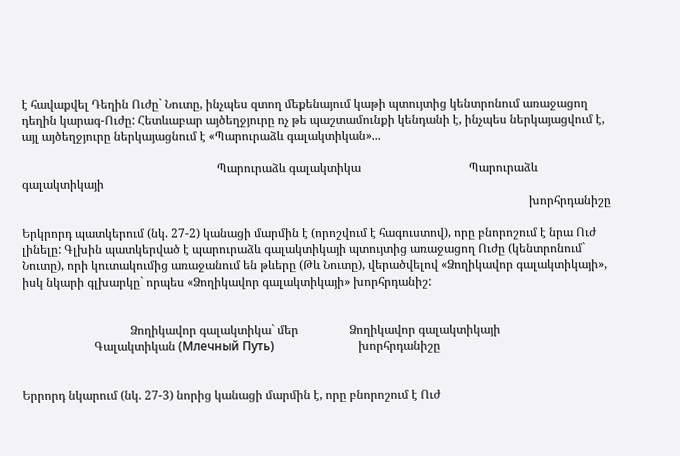է հավաքվել Դեղին Ուժը` Նուտը, ինչպես զտող մեքենայում կաթի պտույտից կենտրոնում առաջացող դեղին կարագ-Ուժը: Հետևաբար այծեղջյուրը ոչ թե պաշտամունքի կենդանի է, ինչպես ներկայացվում է, այլ այծեղջյուրը ներկայացնում է «Պարուրաձև գալակտիկան»...

                                                                 Պարուրաձև գալակտիկա                                    Պարուրաձև գալակտիկայի
                                                                                                                                                                         խորհրդանիշը

Երկրորդ պատկերում (նկ. 27-2) կանացի մարմին է (որոշվում է հագուստով), որը բնորոշում է նրա Ուժ լինելը: Գլխին պատկերված է պարուրաձև գալակտիկայի պտույտից առաջացող Ուժը (կենտրոնում` Նուտը), որի կուտակումից առաջանում են թևերը (Թև Նուտը), վերածվելով «Ձողիկավոր գալակտիկայի», իսկ նկարի գլխարկը` որպես «Ձողիկավոր գալակտիկայի» խորհրդանիշ:


                                    Ձողիկավոր գալակտիկա` մեր                 Ձողիկավոր գալակտիկայի
                        Գալակտիկան (Млечный Путь)                            խորհրդանիշը


Երրորդ նկարում (նկ. 27-3) նորից կանացի մարմին է, որը բնորոշում է Ուժ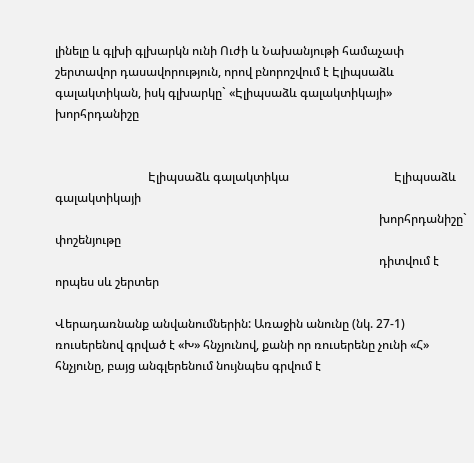լինելը և գլխի գլխարկն ունի Ուժի և Նախանյութի համաչափ շերտավոր դասավորություն, որով բնորոշվում է Էլիպսաձև գալակտիկան, իսկ գլխարկը` «Էլիպսաձև գալակտիկայի» խորհրդանիշը


                               Էլիպսաձև գալակտիկա                                   Էլիպսաձև գալակտիկայի
                                                                                                            խորհրդանիշը` փոշենյութը
                                                                                                            դիտվում է որպես սև շերտեր

Վերադառնանք անվանումներին: Առաջին անունը (նկ. 27-1) ռուսերենով գրված է «Խ» հնչյունով, քանի որ ռուսերենը չունի «Հ» հնչյունը, բայց անգլերենում նույնպես գրվում է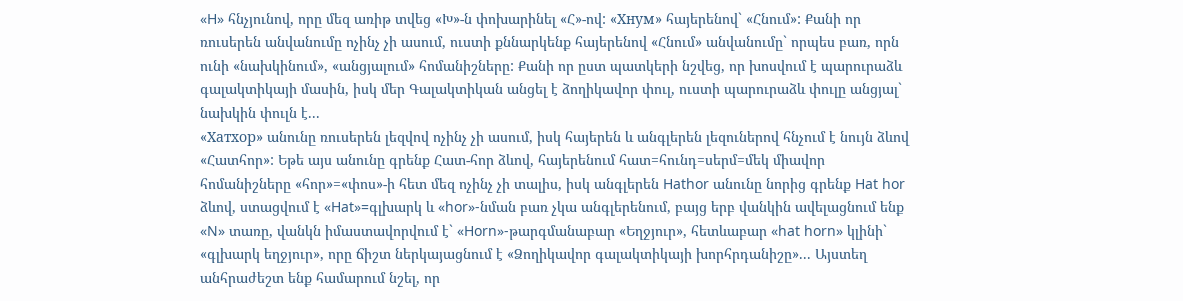«H» հնչյունով, որը մեզ առիթ տվեց «Խ»-ն փոխարինել «Հ»-ով: «Хнум» հայերենով` «Հնում»: Քանի որ ռուսերեն անվանումը ոչինչ չի ասում, ուստի քննարկենք հայերենով «Հնում» անվանումը` որպես բառ, որն ունի «նախկինում», «անցյալում» հոմանիշները: Քանի որ ըստ պատկերի նշվեց, որ խոսվում է պարուրաձև գալակտիկայի մասին, իսկ մեր Գալակտիկան անցել է ձողիկավոր փուլ, ուստի պարուրաձև փուլը անցյալ` նախկին փուլն է...
«Хатхор» անունը ռուսերեն լեզվով ոչինչ չի ասում, իսկ հայերեն և անգլերեն լեզուներով հնչում է նույն ձևով «Հատհոր»: Եթե այս անունը գրենք Հատ-հոր ձևով, հայերենում հատ=հունդ=սերմ=մեկ միավոր հոմանիշները «հոր»=«փոս»-ի հետ մեզ ոչինչ չի տալիս, իսկ անգլերեն Hathor անունը նորից գրենք Hat hor ձևով, ստացվում է «Hat»=գլխարկ և «hor»-նման բառ չկա անգլերենում, բայց երբ վանկին ավելացնում ենք «N» տառը, վանկն իմաստավորվում է` «Horn»-թարգմանաբար «Եղջյուր», հետևաբար «hat horn» կլինի` «գլխարկ եղջյուր», որը ճիշտ ներկայացնում է «Ձողիկավոր գալակտիկայի խորհրդանիշը»... Այստեղ անհրաժեշտ ենք համարում նշել, որ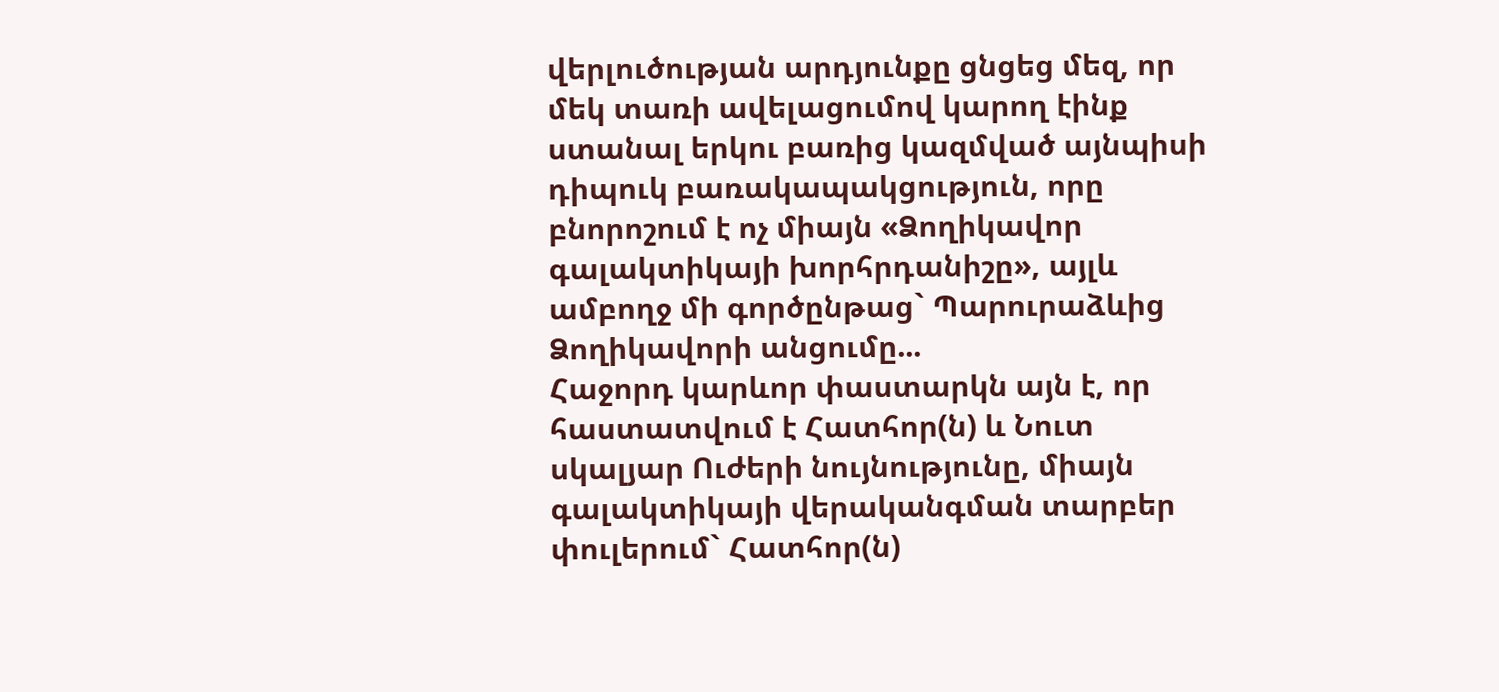վերլուծության արդյունքը ցնցեց մեզ, որ մեկ տառի ավելացումով կարող էինք ստանալ երկու բառից կազմված այնպիսի դիպուկ բառակապակցություն, որը բնորոշում է ոչ միայն «Ձողիկավոր գալակտիկայի խորհրդանիշը», այլև ամբողջ մի գործընթաց` Պարուրաձևից Ձողիկավորի անցումը...
Հաջորդ կարևոր փաստարկն այն է, որ հաստատվում է Հատհոր(ն) և Նուտ սկալյար Ուժերի նույնությունը, միայն գալակտիկայի վերականգման տարբեր փուլերում` Հատհոր(ն)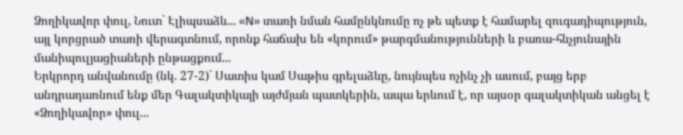Ձողիկավոր փուլ, Նուտ` Էլիպսաձև... «N» տառի նման համընկնումը ոչ թե պետք է համարել զուգադիպություն, այլ կորցրած տառի վերագտնում, որոնք հաճախ են «կորում» թարգմանությունների և բառա-հնչյունային մանիպուլյացիաների ընթացքում...
Երկրորդ անվանումը (նկ. 27-2)` Սատիս կամ Սաթիս գրելաձևը, նույնպես ոչինչ չի ասում, բայց երբ անդրադառնում ենք մեր Գալակտիկայի այժմյան պատկերին, ապա երևում է, որ այսօր գալակտիկան անցել է «Ձողիկավոր» փուլ...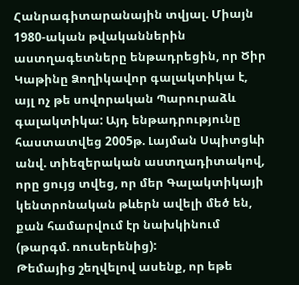Հանրագիտարանային տվյալ. Միայն 1980-ական թվականներին աստղագետները ենթադրեցին, որ Ծիր Կաթինը Ձողիկավոր գալակտիկա է, այլ ոչ թե սովորական Պարուրաձև գալակտիկա: Այդ ենթադրությունը հաստատվեց 2005թ. Լայման Սպիտցևի անվ. տիեզերական աստղադիտակով, որը ցույց տվեց, որ մեր Գալակտիկայի կենտրոնական թևերն ավելի մեծ են, քան համարվում էր նախկինում (թարգմ. ռուսերենից):
Թեմայից շեղվելով ասենք, որ եթե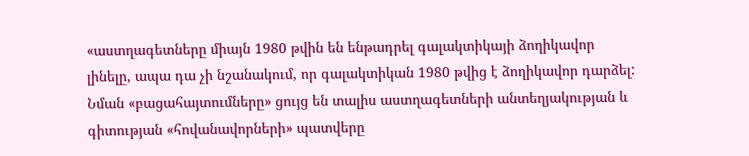«աստղագետները միայն 1980 թվին են ենթադրել գալակտիկայի ձողիկավոր լինելը, ապա դա չի նշանակում, որ գալակտիկան 1980 թվից է ձողիկավոր դարձել: Նման «բացահայտումները» ցույց են տալիս աստղագետների անտեղյակության և գիտության «հովանավորների» պատվերը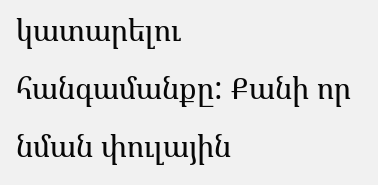կատարելու հանգամանքը: Քանի որ նման փուլային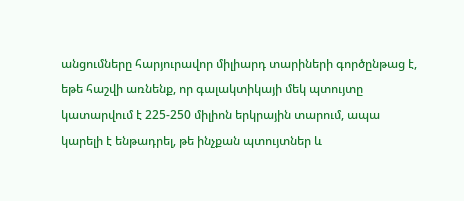անցումները հարյուրավոր միլիարդ տարիների գործընթաց է, եթե հաշվի առնենք, որ գալակտիկայի մեկ պտույտը կատարվում է 225-250 միլիոն երկրային տարում, ապա կարելի է ենթադրել, թե ինչքան պտույտներ և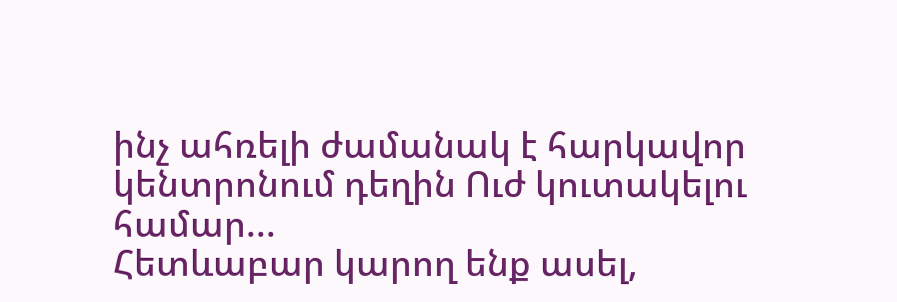ինչ ահռելի ժամանակ է հարկավոր կենտրոնում դեղին Ուժ կուտակելու համար...
Հետևաբար կարող ենք ասել,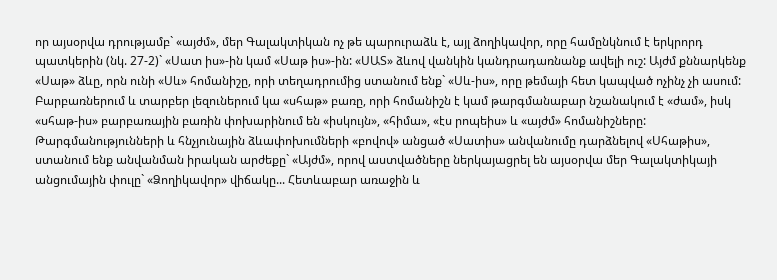որ այսօրվա դրությամբ` «այժմ», մեր Գալակտիկան ոչ թե պարուրաձև է, այլ ձողիկավոր, որը համընկնում է երկրորդ պատկերին (նկ. 27-2)` «Սատ իս»-ին կամ «Սաթ իս»-ին: «ՍԱՏ» ձևով վանկին կանդրադառնանք ավելի ուշ: Այժմ քննարկենք «Սաթ» ձևը, որն ունի «Սև» հոմանիշը, որի տեղադրումից ստանում ենք` «Սև-իս», որը թեմայի հետ կապված ոչինչ չի ասում: Բարբառներում և տարբեր լեզուներում կա «սհաթ» բառը, որի հոմանիշն է կամ թարգմանաբար նշանակում է «ժամ», իսկ «սհաթ-իս» բարբառային բառին փոխարինում են «իսկույն», «հիմա», «էս րոպեիս» և «այժմ» հոմանիշները: Թարգմանությունների և հնչյունային ձևափոխումների «բովով» անցած «Սատիս» անվանումը դարձնելով «Սհաթիս», ստանում ենք անվանման իրական արժեքը` «Այժմ», որով աստվածները ներկայացրել են այսօրվա մեր Գալակտիկայի անցումային փուլը` «Ձողիկավոր» վիճակը... Հետևաբար առաջին և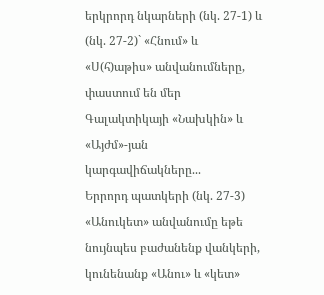երկրորդ նկարների (նկ. 27-1) և (նկ. 27-2)` «Հնում» և «Ս(հ)աթիս» անվանումները, փաստում են մեր Գալակտիկայի «Նախկին» և «Այժմ»-յան կարգավիճակները...
Երրորդ պատկերի (նկ. 27-3) «Անուկետ» անվանումը եթե նույնպես բաժանենք վանկերի, կունենանք «Անու» և «կետ»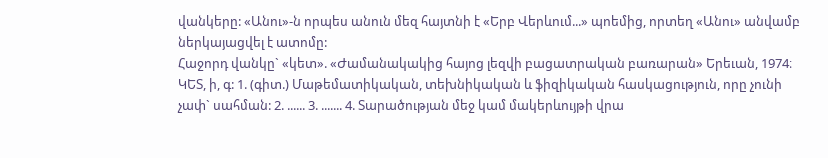վանկերը: «Անու»-ն որպես անուն մեզ հայտնի է «Երբ Վերևում...» պոեմից, որտեղ «Անու» անվամբ ներկայացվել է ատոմը:
Հաջորդ վանկը` «կետ». «Ժամանակակից հայոց լեզվի բացատրական բառարան» Երեւան, 1974։ ԿԵՏ, ի, գ: 1. (գիտ.) Մաթեմատիկական, տեխնիկական և ֆիզիկական հասկացություն, որը չունի չափ` սահման: 2. ...... 3. ....... 4. Տարածության մեջ կամ մակերևույթի վրա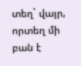տեղ` վայր, որտեղ մի բան է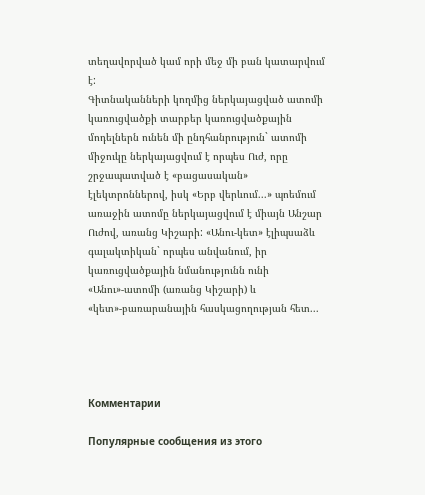տեղավորված կամ որի մեջ մի բան կատարվում է:
Գիտնականների կողմից ներկայացված ատոմի կառուցվածքի տարբեր կառուցվածքային մոդելներն ունեն մի ընդհանրություն` ատոմի միջուկը ներկայացվում է որպես Ուժ, որը շրջապատված է «բացասական» էլեկտրոններով, իսկ «Երբ վերևում...» պոեմում առաջին ատոմը ներկայացվում է միայն Անշար Ուժով, առանց Կիշարի: «Անու-կետ» էլիպսաձև գալակտիկան` որպես անվանում, իր կառուցվածքային նմանությունն ունի «Անու»-ատոմի (առանց Կիշարի) և «կետ»-բառարանային հասկացողության հետ...




Комментарии

Популярные сообщения из этого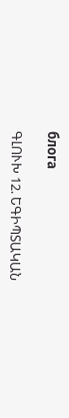блога

ԳԼՈՒԽ 12. ԵԳԻՊՏԱԿԱՆ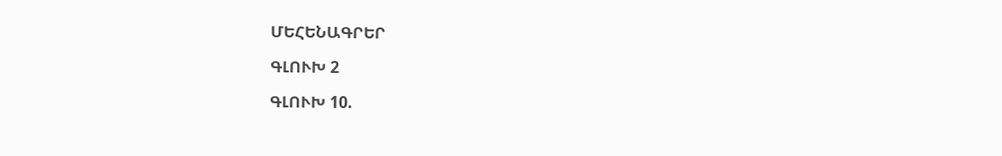ՄԵՀԵՆԱԳՐԵՐ

ԳԼՈՒԽ 2

ԳԼՈՒԽ 10.